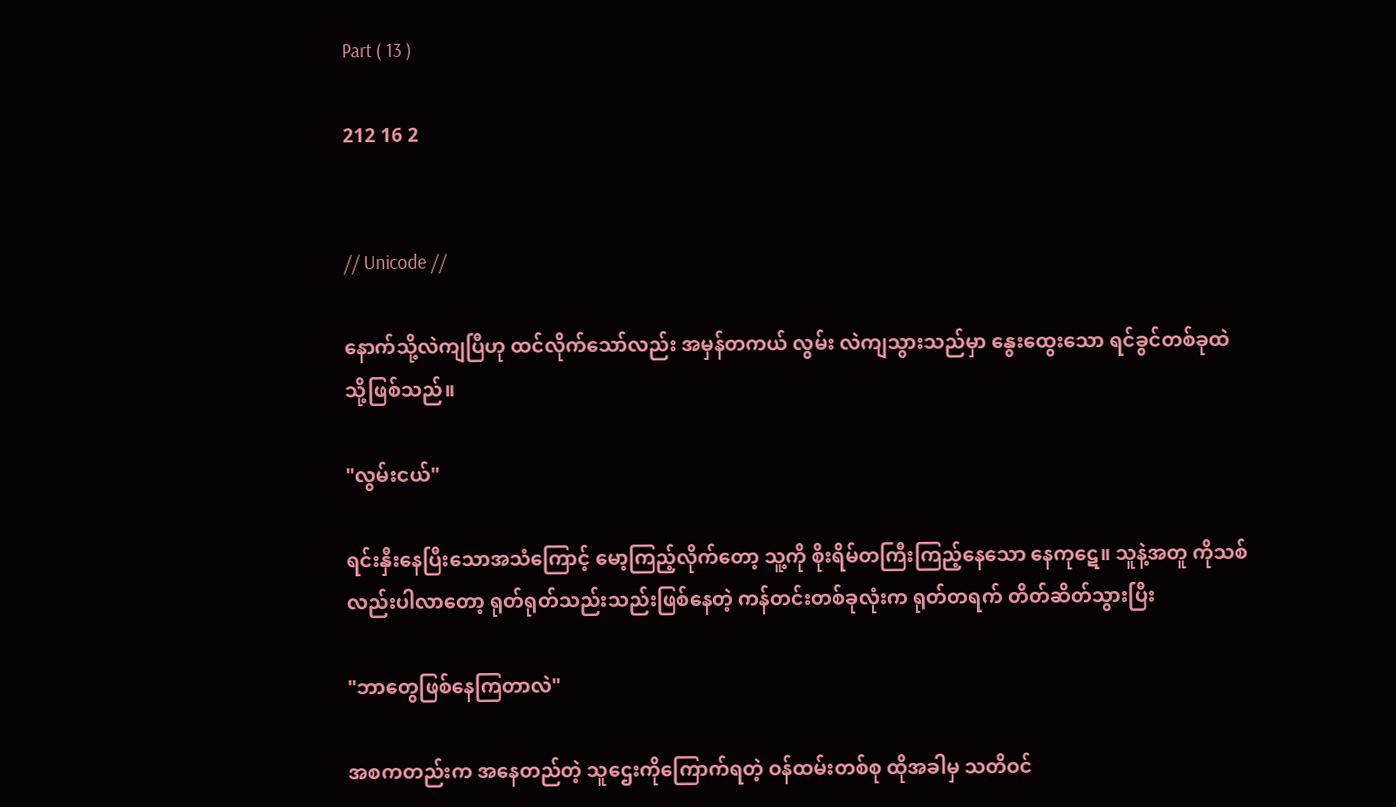Part ( 13 )

212 16 2


// Unicode //

နောက်သို့လဲကျပြီဟု ထင်လိုက်သော်လည်း အမှန်တကယ် လွမ်း လဲကျသွားသည်မှာ နွေးထွေးသော ရင်ခွင်တစ်ခုထဲသို့ဖြစ်သည်။

"လွမ်းငယ်"

ရင်းနှီးနေပြီးသောအသံကြောင့် မော့ကြည့်လိုက်တော့ သူ့ကို စိုးရိမ်တကြီးကြည့်နေသော နေကုဋေ။ သူနဲ့အတူ ကိုသစ်လည်းပါလာတော့ ရုတ်ရုတ်သည်းသည်းဖြစ်နေတဲ့ ကန်တင်းတစ်ခုလုံးက ရုတ်တရက် တိတ်ဆိတ်သွားပြီး

"ဘာတွေဖြစ်နေကြတာလဲ"

အစကတည်းက အနေတည်တဲ့ သူဌေးကိုကြောက်ရတဲ့ ဝန်ထမ်းတစ်စု ထိုအခါမှ သတိဝင်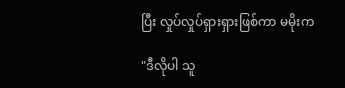ပြီး လှုပ်လှုပ်ရှားရှားဖြစ်ကာ မမိုးက

"ဒီလိုပါ သူ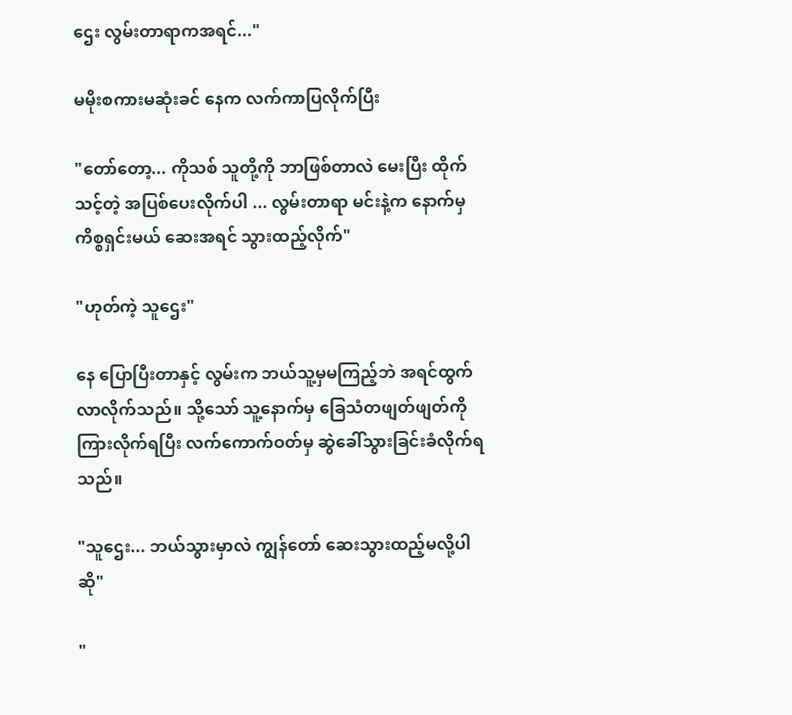ဌေး လွမ်းတာရာကအရင်..."

မမိုးစကားမဆုံးခင် နေက လက်ကာပြလိုက်ပြီး

"တော်တော့... ကိုသစ် သူတို့ကို ဘာဖြစ်တာလဲ မေးပြီး ထိုက်သင့်တဲ့ အပြစ်ပေးလိုက်ပါ ... လွမ်းတာရာ မင်းနဲ့က နောက်မှ ကိစ္စရှင်းမယ် ဆေးအရင် သွားထည့်လိုက်"

"ဟုတ်ကဲ့ သူဌေး"

နေ ပြောပြီးတာနှင့် လွမ်းက ဘယ်သူ့မှမကြည့်ဘဲ အရင်ထွက်လာလိုက်သည်။ သို့သော် သူ့နောက်မှ ခြေသံတဖျတ်ဖျတ်ကိုကြားလိုက်ရပြီး လက်ကောက်ဝတ်မှ ဆွဲခေါ်သွားခြင်းခံလိုက်ရသည်။

"သူဌေး... ဘယ်သွားမှာလဲ ကျွန်တော် ဆေးသွားထည့်မလို့ပါဆို"

"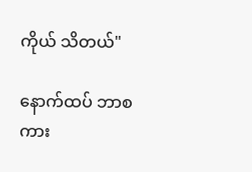ကိုယ် သိတယ်"

နောက်ထပ် ဘာစကား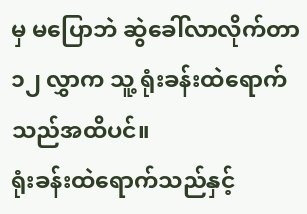မှ မပြောဘဲ ဆွဲခေါ်လာလိုက်တာ ၁၂ လွှာက သူ့ ရုံးခန်းထဲရောက်သည်အထိပင်။
ရုံးခန်းထဲရောက်သည်နှင့်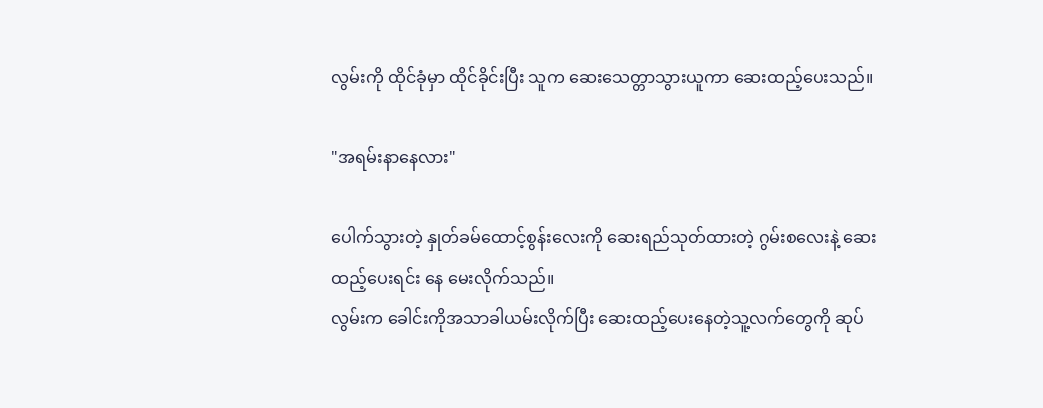လွမ်းကို ထိုင်ခုံမှာ ထိုင်ခိုင်းပြီး သူက ဆေး‌သေတ္တာသွားယူကာ ဆေးထည့်ပေးသည်။

"အရမ်းနာနေလား"

ပေါက်သွားတဲ့ နှုတ်ခမ်ထောင့်စွန်းလေးကို ဆေးရည်သုတ်ထားတဲ့ ဂွမ်းစလေးနဲ့ ဆေးထည့်ပေးရင်း နေ မေးလိုက်သည်။
လွမ်းက ခေါင်းကိုအသာခါယမ်းလိုက်ပြီး ဆေးထည့်ပေးနေတဲ့သူ့လက်တွေကို ဆုပ်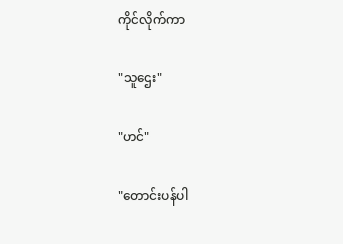ကိုင်လိုက်ကာ

"သူဌေး"

"ဟင်"

"တောင်းပန်ပါ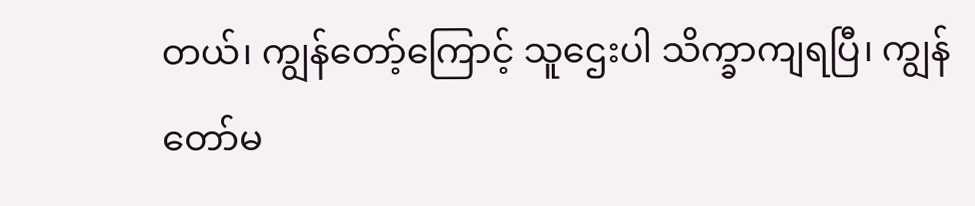တယ်၊ ကျွန်တော့်ကြောင့် သူဌေးပါ သိက္ခာကျရပြီ၊ ကျွန်တော်မ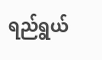ရည်ရွယ်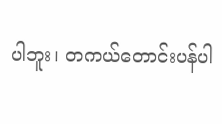ပါဘူး၊ တကယ်တောင်းပန်ပါ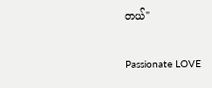တယ်"

Passionate LOVE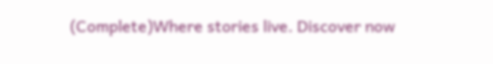(Complete)Where stories live. Discover now